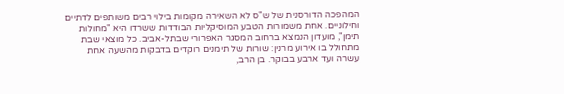המהפכה הדורסנית של ש"ס לא השאירה מקומות בילוי רבים משותפים לדתיים וחילוניים. אחת משמורות הטבע המוסיקליות הבודדות ששרדו היא "מחולות תימן", מועדון הנמצא ברחוב המסגר האפרורי שבתל-אביב. כל מוצאי שבת מתחולל בו אירוע מרנין: שורות של תימנים רוקדים בדבקות מהשעה אחת עשרה ועד ארבע בבוקר. בן הרב,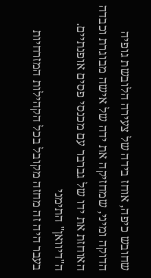שחובש כיפה, אוחז בידה של צעירה הלובשת גופיה הדוקה ומיני, שמחזיקה את ידה של אישה מבוגרת וכבדה האוחזת את ידו של גברבר עם מכנסי פסים אופנתיים.
ה"דיוואן" התימני
בעבר היה זה מחזה מקובל בכל הקהילות המזרחיות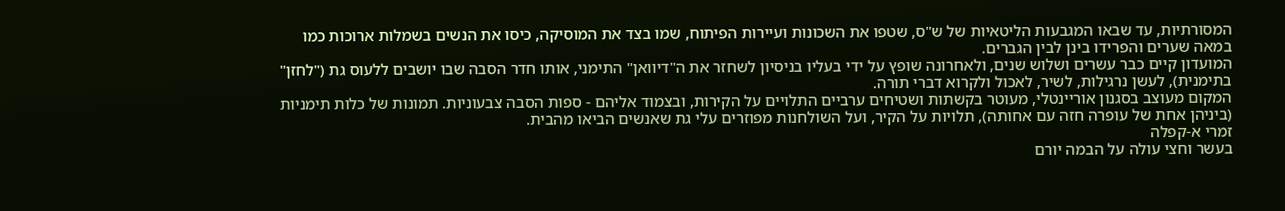המסורתיות, עד שבאו המגבעות הליטאיות של ש"ס, שטפו את השכונות ועיירות הפיתוח, שמו בצד את המוסיקה, כיסו את הנשים בשמלות ארוכות כמו במאה שערים והפרידו בינן לבין הגברים.
המועדון קיים כבר עשרים ושלוש שנים, ולאחרונה שופץ על ידי בעליו בניסיון לשחזר את ה"דיוואן" התימני, אותו חדר הסבה שבו יושבים ללעוס גת ("לחזן" בתימנית), לעשן נרגילות, לשיר, לאכול ולקרוא דברי תורה.
המקום מעוצב בסגנון אוריינטלי, מעוטר בקשתות ושטיחים ערביים התלויים על הקירות, ובצמוד אליהם - ספות הסבה צבעוניות. תמונות של כלות תימניות (ביניהן אחת של עופרה חזה עם אחותה), תלויות על הקיר, ועל השולחנות מפוזרים עלי גת שאנשים הביאו מהבית.
זמרי א-קפלה
בעשר וחצי עולה על הבמה יורם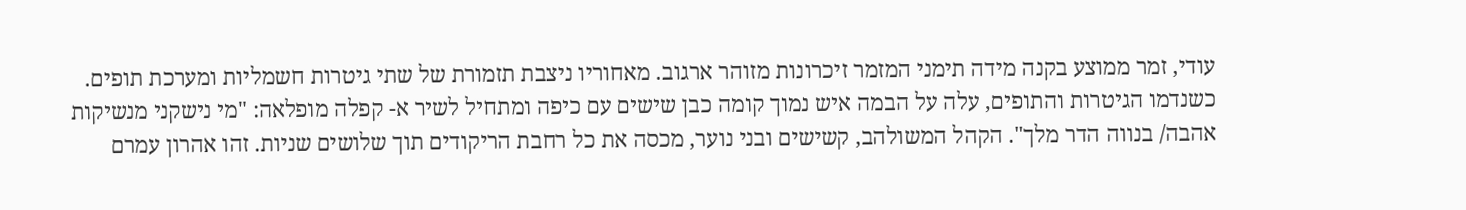עודי, זמר ממוצע בקנה מידה תימני המזמר זיכרונות מזוהר ארגוב. מאחוריו ניצבת תזמורת של שתי גיטרות חשמליות ומערכת תופים. כשנדמו הגיטרות והתופים, עלה על הבמה איש נמוך קומה כבן שישים עם כיפה ומתחיל לשיר א- קפלה מופלאה: "מי נישקני מנשיקות אהבה/ בנווה הדר מלך". הקהל המשולהב, קשישים ובני נוער, מכסה את כל רחבת הריקודים תוך שלושים שניות. זהו אהרון עמרם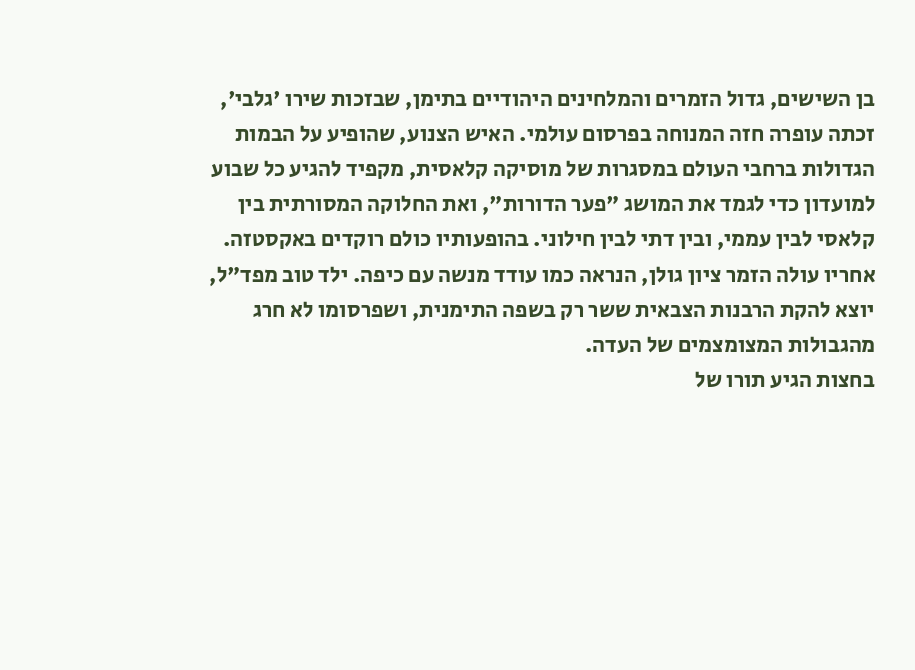בן השישים, גדול הזמרים והמלחינים היהודיים בתימן, שבזכות שירו 'גלבי', זכתה עופרה חזה המנוחה בפרסום עולמי. האיש הצנוע, שהופיע על הבמות הגדולות ברחבי העולם במסגרות של מוסיקה קלאסית, מקפיד להגיע כל שבוע למועדון כדי לגמד את המושג "פער הדורות", ואת החלוקה המסורתית בין קלאסי לבין עממי, ובין דתי לבין חילוני. בהופעותיו כולם רוקדים באקסטזה.
אחריו עולה הזמר ציון גולן, הנראה כמו עודד מנשה עם כיפה. ילד טוב מפד"ל, יוצא להקת הרבנות הצבאית ששר רק בשפה התימנית, ושפרסומו לא חרג מהגבולות המצומצמים של העדה.
בחצות הגיע תורו של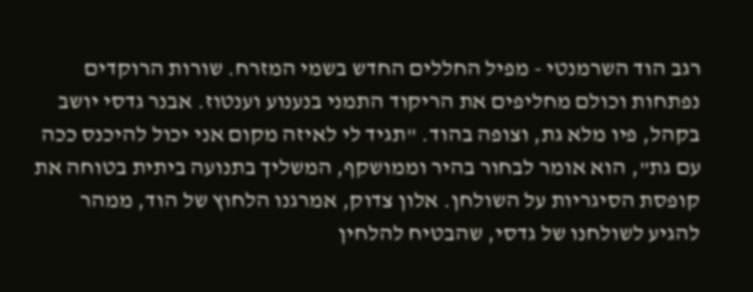רגב הוד השרמנטי - מפיל החללים החדש בשמי המזרח. שורות הרוקדים נפתחות וכולם מחליפים את הריקוד התמני בנענוע וענטוז. אבנר גדסי יושב בקהל, פיו מלא גת, וצופה בהוד. "תגיד לי לאיזה מקום אני יכול להיכנס ככה עם גת", הוא אומר לבחור בהיר וממושקף, המשליך בתנועה ביתית בטוחה את קופסת הסיגריות על השולחן. אלון צדוק, אמרגנו הלחוץ של הוד, ממהר להגיע לשולחנו של גדסי, שהבטיח להלחין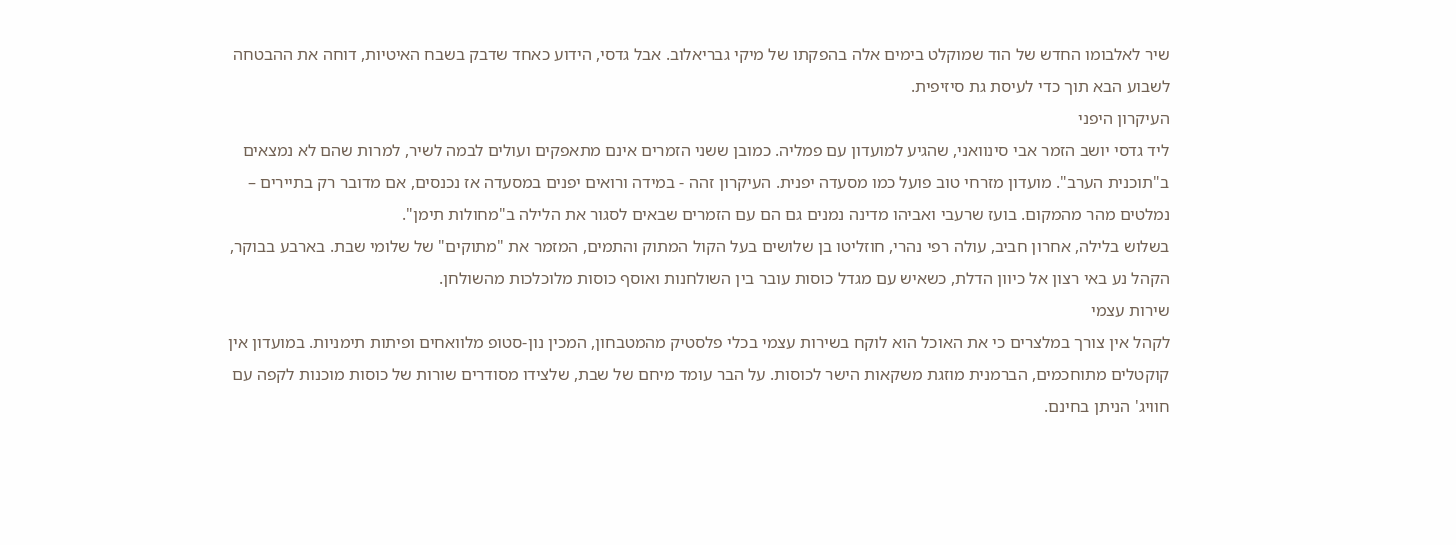שיר לאלבומו החדש של הוד שמוקלט בימים אלה בהפקתו של מיקי גבריאלוב. אבל גדסי, הידוע כאחד שדבק בשבח האיטיות, דוחה את ההבטחה לשבוע הבא תוך כדי לעיסת גת סיזיפית.
העיקרון היפני
ליד גדסי יושב הזמר אבי סינוואני, שהגיע למועדון עם פמליה. כמובן ששני הזמרים אינם מתאפקים ועולים לבמה לשיר, למרות שהם לא נמצאים ב"תוכנית הערב". מועדון מזרחי טוב פועל כמו מסעדה יפנית. העיקרון זהה - במידה ורואים יפנים במסעדה אז נכנסים, אם מדובר רק בתיירים – נמלטים מהר מהמקום. בועז שרעבי ואביהו מדינה נמנים גם הם עם הזמרים שבאים לסגור את הלילה ב"מחולות תימן".
בשלוש בלילה, אחרון חביב, עולה רפי נהרי, חוזליטו בן שלושים בעל הקול המתוק והתמים, המזמר את "מתוקים" של שלומי שבת. בארבע בבוקר, הקהל נע באי רצון אל כיוון הדלת, כשאיש עם מגדל כוסות עובר בין השולחנות ואוסף כוסות מלוכלכות מהשולחן.
שירות עצמי
לקהל אין צורך במלצרים כי את האוכל הוא לוקח בשירות עצמי בכלי פלסטיק מהמטבחון, המכין נון-סטופ מלוואחים ופיתות תימניות. במועדון אין קוקטלים מתוחכמים, הברמנית מוזגת משקאות הישר לכוסות. על הבר עומד מיחם של שבת, שלצידו מסודרים שורות של כוסות מוכנות לקפה עם חוויג' הניתן בחינם.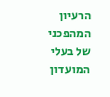הרעיון המהפכני של בעלי המועדון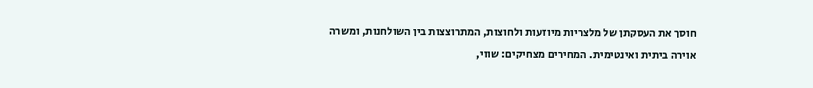חוסך את העסקתן של מלצריות מיוזעות ולחוצות, המתרוצצות בין השולחנות, ומשרה אוירה ביתית ואינטימית. המחירים מצחיקים: שווי,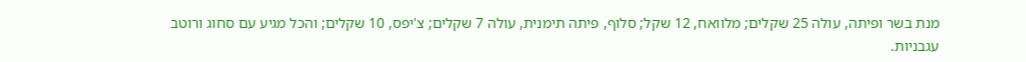מנת בשר ופיתה, עולה 25 שקלים; מלוואח, 12 שקל; סלוף, פיתה תימנית, עולה 7 שקלים; צ'יפס, 10 שקלים; והכל מגיע עם סחוג ורוטב עגבניות.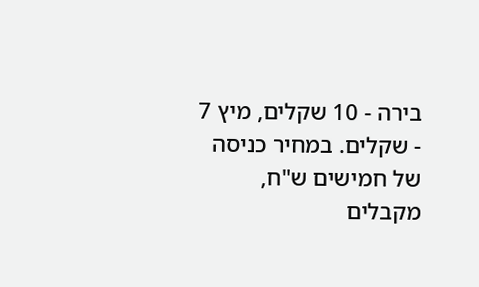בירה - 10 שקלים, מיץ 7 - שקלים. במחיר כניסה של חמישים ש"ח, מקבלים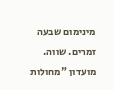מינימום שבעה זמרים. שווה.
מועדון "מחולות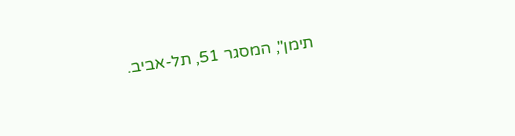תימן", המסגר 51, תל-אביב.